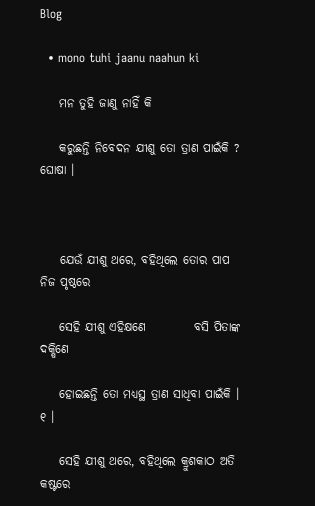Blog

  • mono tuhi jaanu naahun ki

    ମନ ତୁହି ଜାଣୁ ନାହିଁ କି

    କରୁଛନ୍ତି ନିବେଦନ ଯୀଶୁ ତୋ ତ୍ରାଣ ପାଇଁକି ? ଘୋଷା ।



    ଯେଉଁ ଯୀଶୁ ଥରେ, ବହିଥିଲେ ତୋର ପାପ ନିଜ ପୃଷ୍ଠରେ

    ସେହି ଯୀଶୁ ଏହିକ୍ଷଣେ          ବସି ପିତାଙ୍କ ଦକ୍ଷିଣେ

    ହୋଇଛନ୍ତି ତୋ ମଧ୍ୟସ୍ଥ ତ୍ରାଣ ସାଧିବା ପାଇଁକି । ୧ ।

    ସେହି ଯୀଶୁ ଥରେ, ବହିଥିଲେ କ୍ରୁଶକାଠ ଅତି କଷ୍ଟରେ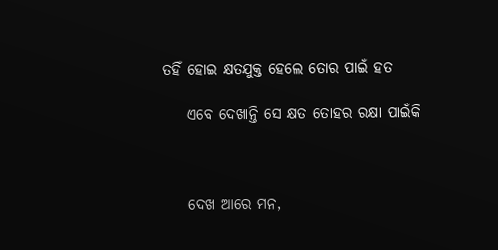ତହିଁ ହୋଇ କ୍ଷତଯୁକ୍ତ ହେଲେ ତୋର ପାଇଁ ହତ

    ଏବେ ଦେଖାନ୍ତି ସେ କ୍ଷତ ତୋହର ରକ୍ଷା ପାଇଁକି



    ଦେଖ ଆରେ ମନ,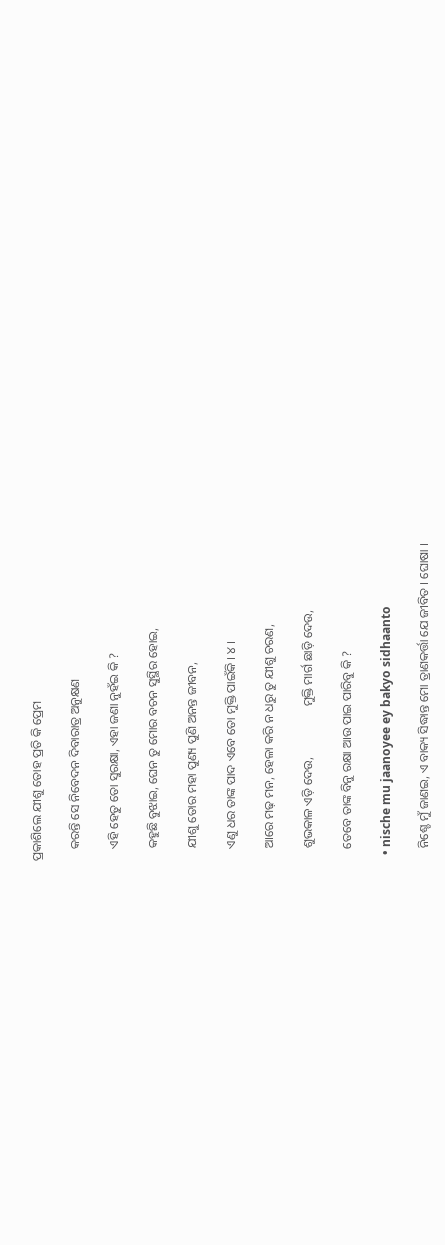ପ୍ରକାଶିଲେ ଯୀଶୁ ତୋହ ପ୍ରତି କି ପ୍ରେମ

    କରନ୍ତି ସେ ନିବେଦନ ଦିବାରାତ୍ର ଅନୁକ୍ଷଣ

    ଏହି ହେତୁ ତୋ ସୁରକ୍ଷା, ଏହା ଜଣା ନୁହଁଇ କି ?

    କହୁଛି ବୁଝାଇ, ଘେନ ତୁ ମୋର ବଚନ ସୁସ୍ଥିର ହୋଇ,

    ଯୀଶୁ ତୋର ମହା ପୁଣ୍ୟ ପୁଣି ଅନନ୍ତ ଜୀବନ,

    ଏଣୁ ଧର ତାଙ୍କ ପାଦ ଏବେ ତୋ ମୁକ୍ତି ପାଇଁକି । ୪ ।

    ଆରେ ମଢ଼ ମନ, ହେଳା କରି ନ ଧରୁ ତୁ ଯୀଶୁ ଚରଣ,

    ଶୁଭକାଳ ଏଡ଼ି ଦେଉ,                ମୁକ୍ତି ମାର୍ଗ ଛାଡ଼ି ଦେଉ,

    ତେବେ ତାଙ୍କ ବିନୁ ରକ୍ଷା ଆଉ ପାଇ ପାରିବୁ କି ?

  • nische mu jaanoyee ey bakyo sidhaanto

    ନିଶ୍ଚେ ମୁଁ ଜାଣଇ, ଏ ବାକ୍ୟ ସିଦ୍ଧାନ୍ତ ମୋ ତ୍ରାଣକର୍ତ୍ତା ଯେ ଜୀବିତ । ଘୋଷା ।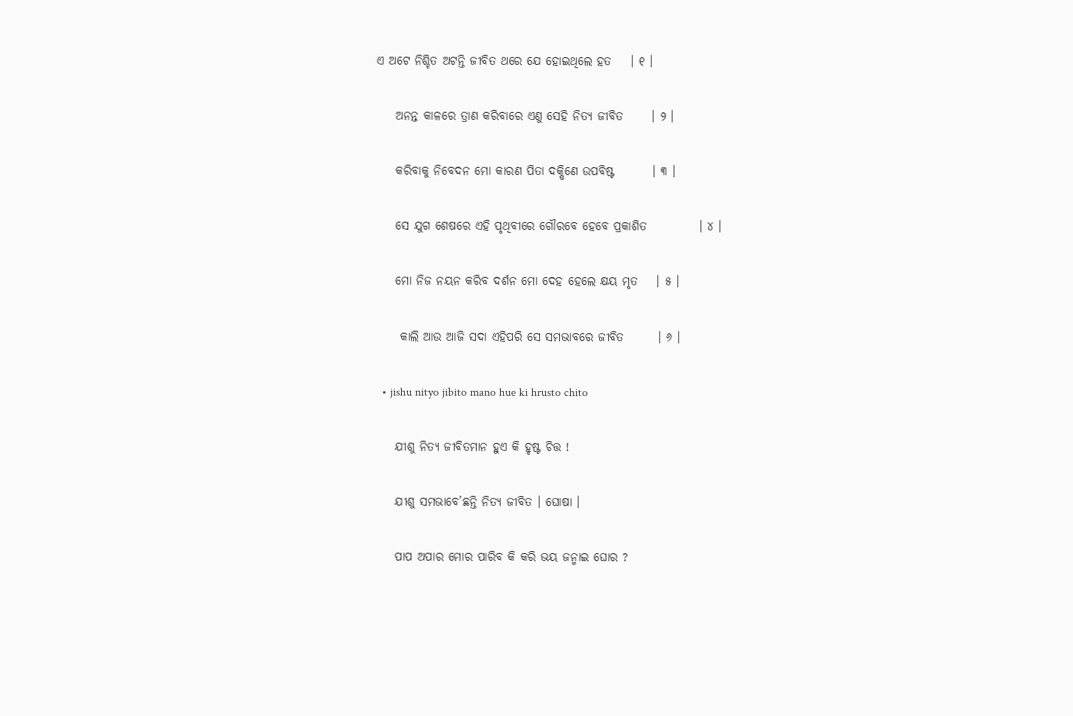ଏ ଅଟେ ନିଶ୍ଚିତ ଅଟନ୍ତି ଜୀବିତ ଥରେ ଯେ ହୋଇଥିଲେ ହତ    । ୧ ।

    ଅନନ୍ତ କାଳରେ ତ୍ରାଣ କରିବାରେ ଏଣୁ ସେହି ନିତ୍ୟ ଜୀବିତ      । ୨ ।

    କରିବାକୁ ନିବେଦନ ମୋ କାରଣ ପିତା ଦକ୍ଷିଣେ ଉପବିଷ୍ଟ        । ୩ ।

    ସେ ଯୁଗ ଶେଷରେ ଏହି ପୃଥିବୀରେ ଗୌରବେ ହେବେ ପ୍ରକାଶିତ           । ୪ ।

    ମୋ ନିଜ ନୟନ କରିବ ଦର୍ଶନ ମୋ ଦେହ ହେଲେ କ୍ଷୟ ମୃତ    । ୫ ।

     କାଲି ଆଉ ଆଜି ସଦା ଏହିପରି ସେ ସମଭାବରେ ଜୀବିତ       । ୬ ।

  • jishu nityo jibito mano hue ki hrusto chito

    ଯୀଶୁ ନିତ୍ୟ ଜୀବିତମାନ ହୁଏ କି ହୃଷ୍ଟ ଚିତ୍ତ !

    ଯୀଶୁ ସମଭାବେ’ଛନ୍ତି ନିତ୍ୟ ଜୀବିତ । ଘୋଷା ।

    ପାପ ଅପାର ମୋର ପାରିବ କି କରି ଭୟ ଜନ୍ମାଇ ଘୋର ?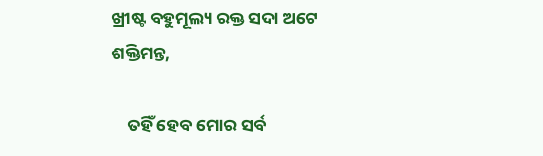ଖ୍ରୀଷ୍ଟ ବହୁମୂଲ୍ୟ ରକ୍ତ ସଦା ଅଟେ ଶକ୍ତିମନ୍ତ,

    ତହିଁ ହେବ ମୋର ସର୍ବ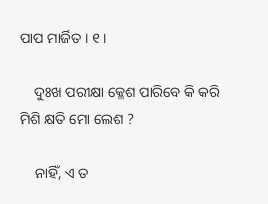ପାପ ମାର୍ଜିତ । ୧ ।

    ଦୁଃଖ ପରୀକ୍ଷା କ୍ଳେଶ ପାରିବେ କି କରି ମିଶି କ୍ଷତି ମୋ ଲେଶ ?

    ନାହିଁ, ଏ ତ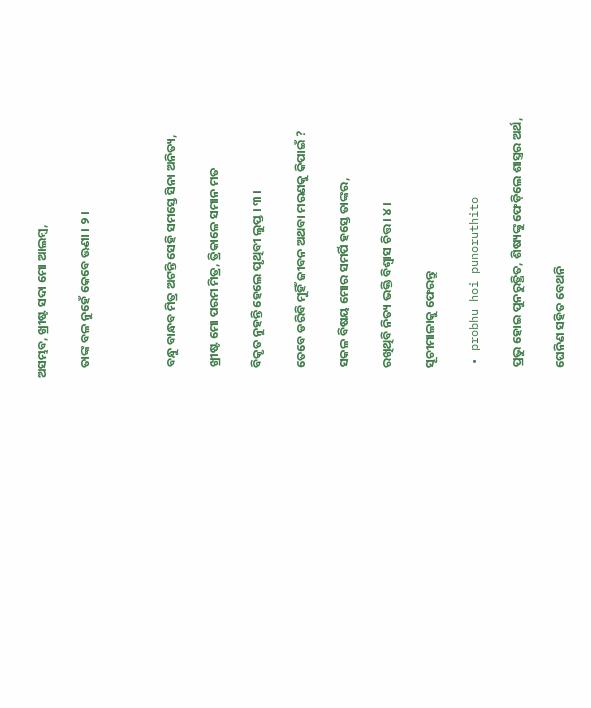ଅସମ୍ଭବ, ଖ୍ରୀଷ୍ଟ ସଦା ମୋ ଆଲମ୍ବ,

    ତାଙ୍କ ବଳ ନୁହେଁ କେବେ ଊଣା । ୨ ।



    ବନ୍ଧୁ ବାନ୍ଧବ ମିତ୍ର ଅଟନ୍ତି ସେହି ସମସ୍ତେ ସିନା ଅନିତ୍ୟ,

    ଖ୍ରୀଷ୍ଟ ମୋ ପରମ ମିତ୍ର, ତ୍ରିକାଳେ ସମାନ ମତ

    ବିକୃତ ନୁହନ୍ତି ହେଲେ ପୃଥିବୀ ଲୁପ୍ତ । ୩ ।

    ତେବେ ଡରିବି ମୁହିଁ ଜୀବନ ଅଥବା ମରଣକୁ କିପାଇଁ ?

    ସକଳ ବିଷୟ ମୋର ସମର୍ପି ହସ୍ତେ ତାଙ୍କର,

    ରଖିଥିବି ନିତ୍ୟ ଭକ୍ତି ବିଶ୍ୱାସ ଚିତ୍ତ । ୪ ।

    ସୂଚୀମାଳାକୁ ଫେରନ୍ତୁ

  • probhu hoi punoruthito

    ପ୍ରଭୁ ହୋଇ ପୁନରୁତ୍ଥିତ, ଶିଷ୍ୟଙ୍କୁ ଫେଡ଼ିଲେ ଶାସ୍ତ୍ରର ଅର୍ଥ,

    ଘେନିଣ ସହିତ ବେଥନି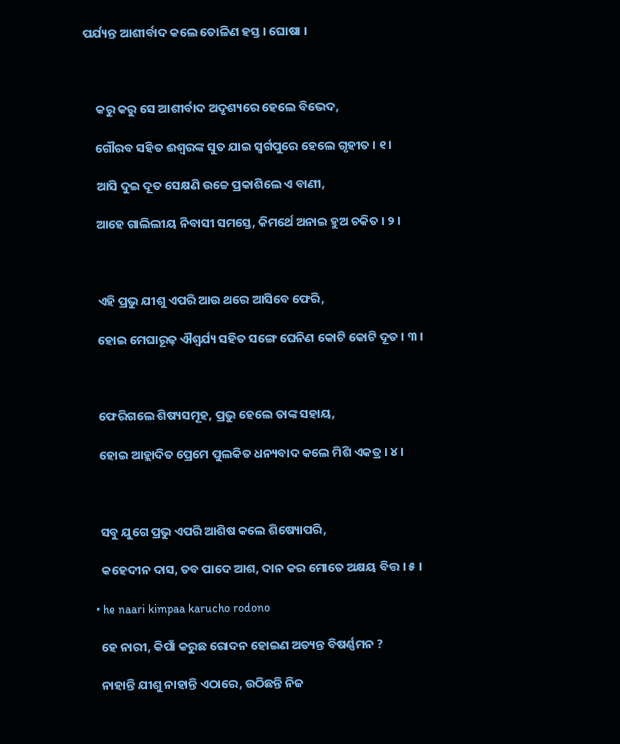ପର୍ଯ୍ୟନ୍ତ ଆଶୀର୍ବାଦ କଲେ ତୋଳିଣ ହସ୍ତ । ଘୋଷା ।



    କରୁ କରୁ ସେ ଆଶୀର୍ବାଦ ଅଦୃଶ୍ୟରେ ହେଲେ ବିଭେଦ,

    ଗୌରବ ସହିତ ଈଶ୍ୱରଙ୍କ ସୁତ ଯାଇ ସ୍ୱର୍ଗପୁରେ ହେଲେ ଗୃହୀତ । ୧ ।

    ଆସି ଦୁଇ ଦୂତ ସେକ୍ଷଣି ଉଚ୍ଚେ ପ୍ରକାଶିଲେ ଏ ବାଣୀ,

    ଆହେ ଗାଲିଲୀୟ ନିବାସୀ ସମସ୍ତେ, କିମର୍ଥେ ଅନାଇ ହୁଅ ଚକିତ । ୨ ।



    ଏହି ପ୍ରଭୁ ଯୀଶୁ ଏପରି ଆଉ ଥରେ ଆସିବେ ଫେରି,

    ହୋଇ ମେଘାରୂଢ଼ ଐଶ୍ୱର୍ଯ୍ୟ ସହିତ ସଙ୍ଗେ ଘେନିଣ କୋଟି କୋଟି ଦୂତ । ୩ ।



    ଫେରିଗଲେ ଶିଷ୍ୟସମୂହ, ପ୍ରଭୁ ହେଲେ ତାଙ୍କ ସହାୟ,

    ହୋଇ ଆହ୍ଲାଦିତ ପ୍ରେମେ ପୁଲକିତ ଧନ୍ୟବାଦ କଲେ ମିଶି ଏକତ୍ର । ୪ ।



    ସବୁ ଯୁଗେ ପ୍ରଭୁ ଏପରି ଆଶିଷ କଲେ ଶିଷ୍ୟୋପରି,

    କହେଦୀନ ଦାସ, ତବ ପାଦେ ଆଶ, ଦାନ କର ମୋତେ ଅକ୍ଷୟ ବିତ୍ତ । ୫ ।

  • he naari kimpaa karucho rodono

    ହେ ନାରୀ, କିପାଁ କରୁଛ ରୋଦନ ହୋଇଣ ଅତ୍ୟନ୍ତ ବିଷର୍ଣ୍ଣମନ ?

    ନାହାନ୍ତି ଯୀଶୁ ନାହାନ୍ତି ଏଠାରେ, ଉଠିଛନ୍ତି ନିଜ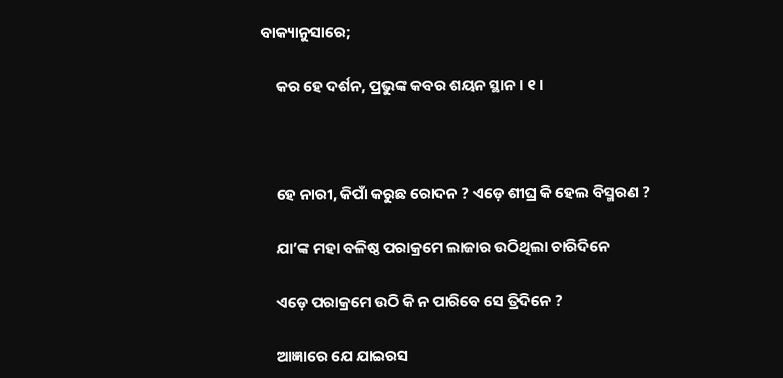ବାକ୍ୟାନୁସାରେ;

    କର ହେ ଦର୍ଶନ, ପ୍ରଭୁଙ୍କ କବର ଶୟନ ସ୍ଥାନ । ୧ ।



    ହେ ନାରୀ, କିପାଁ କରୁଛ ରୋଦନ ? ଏଡ଼େ ଶୀଘ୍ର କି ହେଲ ବିସ୍ମରଣ ?

    ଯା’ଙ୍କ ମହା ବଳିଷ୍ଠ ପରାକ୍ରମେ ଲାଜାର ଉଠିଥିଲା ଚାରିଦିନେ

    ଏଡ଼େ ପରାକ୍ରମେ ଉଠି କି ନ ପାରିବେ ସେ ତ୍ରିଦିନେ ?

    ଆଜ୍ଞାରେ ଯେ ଯାଇରସ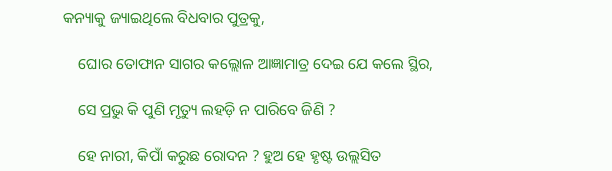କନ୍ୟାକୁ ଜ୍ୟାଇଥିଲେ ବିଧବାର ପୁତ୍ରକୁ,

    ଘୋର ତୋଫାନ ସାଗର କଲ୍ଲୋଳ ଆଜ୍ଞାମାତ୍ର ଦେଇ ଯେ କଲେ ସ୍ଥିର,

    ସେ ପ୍ରଭୁ କି ପୁଣି ମୃତ୍ୟୁ ଲହଡ଼ି ନ ପାରିବେ ଜିଣି ?

    ହେ ନାରୀ, କିପାଁ କରୁଛ ରୋଦନ ? ହୁଅ ହେ ହୃଷ୍ଟ ଉଲ୍ଲସିତ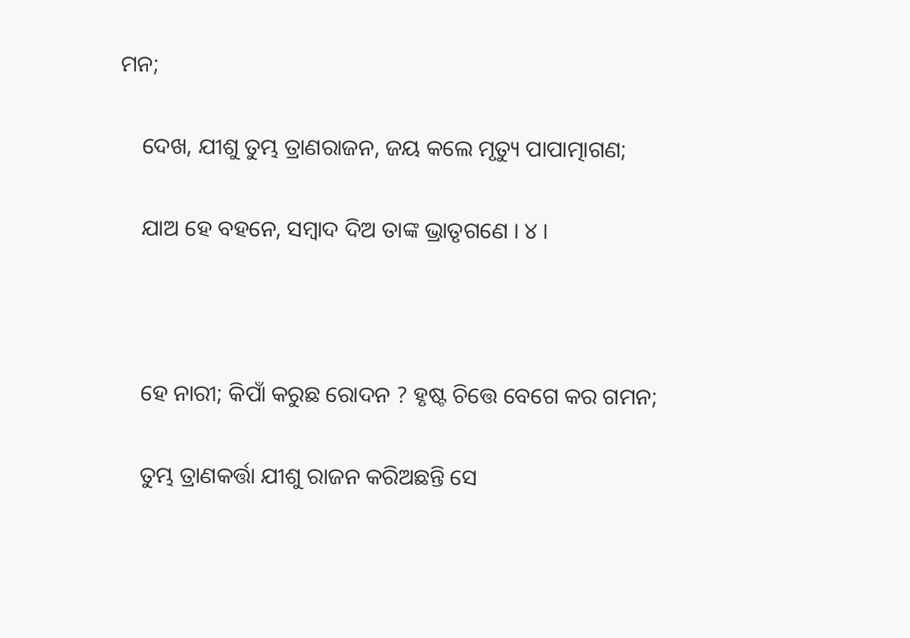ମନ;

    ଦେଖ, ଯୀଶୁ ତୁମ୍ଭ ତ୍ରାଣରାଜନ, ଜୟ କଲେ ମୃତ୍ୟୁ ପାପାତ୍ମାଗଣ;

    ଯାଅ ହେ ବହନେ, ସମ୍ବାଦ ଦିଅ ତାଙ୍କ ଭ୍ରାତୃଗଣେ । ୪ ।



    ହେ ନାରୀ; କିପାଁ କରୁଛ ରୋଦନ ? ହୃଷ୍ଟ ଚିତ୍ତେ ବେଗେ କର ଗମନ;

    ତୁମ୍ଭ ତ୍ରାଣକର୍ତ୍ତା ଯୀଶୁ ରାଜନ କରିଅଛନ୍ତି ସେ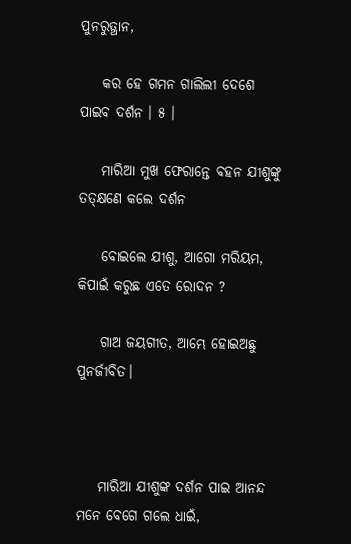ପୁନରୁତ୍ଥାନ,

    କର ହେ ଗମନ ଗାଲିଲୀ ଦେଶେ ପାଇବ ଦର୍ଶନ । ୫ ।

    ମାରିଆ ମୁଖ ଫେରାନ୍ତେ ବହନ ଯୀଶୁଙ୍କୁ ତତ୍‌କ୍ଷଣେ କଲେ ଦର୍ଶନ

    ବୋଇଲେ ଯୀଶୁ, ଆଗୋ ମରିୟମ, କିପାଇଁ କରୁଛ ଏତେ ରୋଦନ ?

    ଗାଅ ଜୟଗୀତ, ଆମ୍ଭେ ହୋଇଅଛୁ ପୁନର୍ଜୀବିତ।



    ମାରିଆ ଯୀଶୁଙ୍କ ଦର୍ଶନ ପାଇ ଆନନ୍ଦ ମନେ ବେଗେ ଗଲେ ଧାଇଁ,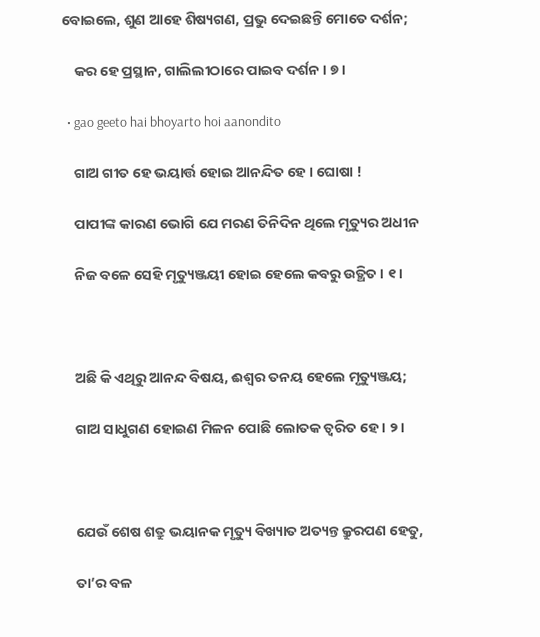ବୋଇଲେ, ଶୁଣ ଆହେ ଶିଷ୍ୟଗଣ, ପ୍ରଭୁ ଦେଇଛନ୍ତି ମୋତେ ଦର୍ଶନ;

    କର ହେ ପ୍ରସ୍ଥାନ, ଗାଲିଲୀଠାରେ ପାଇବ ଦର୍ଶନ । ୭ ।

  • gao geeto hai bhoyarto hoi aanondito

    ଗାଅ ଗୀତ ହେ ଭୟାର୍ତ୍ତ ହୋଇ ଆନନ୍ଦିତ ହେ । ଘୋଷା !

    ପାପୀଙ୍କ କାରଣ ଭୋଗି ଯେ ମରଣ ତିନିଦିନ ଥିଲେ ମୃତ୍ୟୁର ଅଧୀନ

    ନିଜ ବଳେ ସେହି ମୃତ୍ୟୁଞ୍ଜୟୀ ହୋଇ ହେଲେ କବରୁ ଉତ୍ଥିତ । ୧ ।



    ଅଛି କି ଏଥିରୁ ଆନନ୍ଦ ବିଷୟ, ଈଶ୍ୱର ତନୟ ହେଲେ ମୃତ୍ୟୁଞ୍ଜୟ;

    ଗାଅ ସାଧୁଗଣ ହୋଇଣ ମିଳନ ପୋଛି ଲୋତକ ତ୍ୱରିତ ହେ । ୨ ।



    ଯେଉଁ ଶେଷ ଶତ୍ରୁ ଭୟାନକ ମୃତ୍ୟୁ ବିଖ୍ୟାତ ଅତ୍ୟନ୍ତ କ୍ରୁରପଣ ହେତୁ,

    ତା’ର ବଳ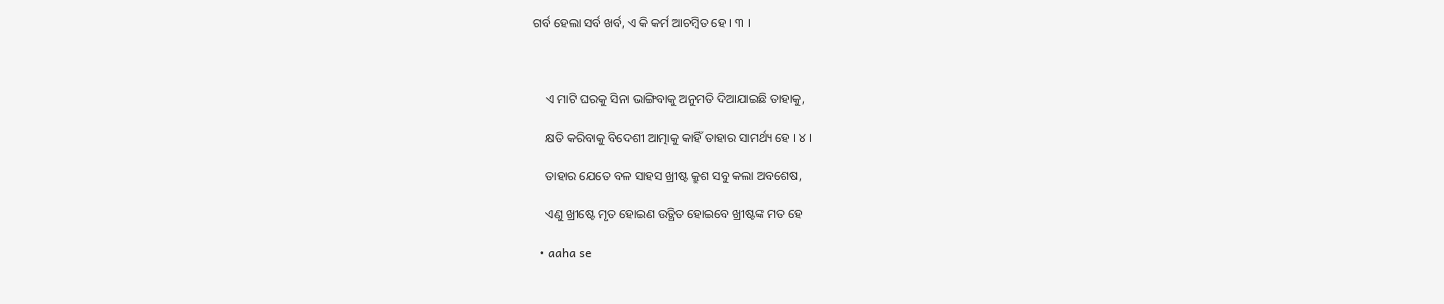ଗର୍ବ ହେଲା ସର୍ବ ଖର୍ବ, ଏ କି କର୍ମ ଆଚମ୍ବିତ ହେ । ୩ ।



    ଏ ମାଟି ଘରକୁ ସିନା ଭାଙ୍ଗିବାକୁ ଅନୁମତି ଦିଆଯାଇଛି ତାହାକୁ,

    କ୍ଷତି କରିବାକୁ ବିଦେଶୀ ଆତ୍ମାକୁ କାହିଁ ତାହାର ସାମର୍ଥ୍ୟ ହେ । ୪ ।

    ତାହାର ଯେତେ ବଳ ସାହସ ଖ୍ରୀଷ୍ଟ କ୍ରୁଶ ସବୁ କଲା ଅବଶେଷ,

    ଏଣୁ ଖ୍ରୀଷ୍ଟେ ମୃତ ହୋଇଣ ଉତ୍ଥିତ ହୋଇବେ ଖ୍ରୀଷ୍ଟଙ୍କ ମତ ହେ

  • aaha se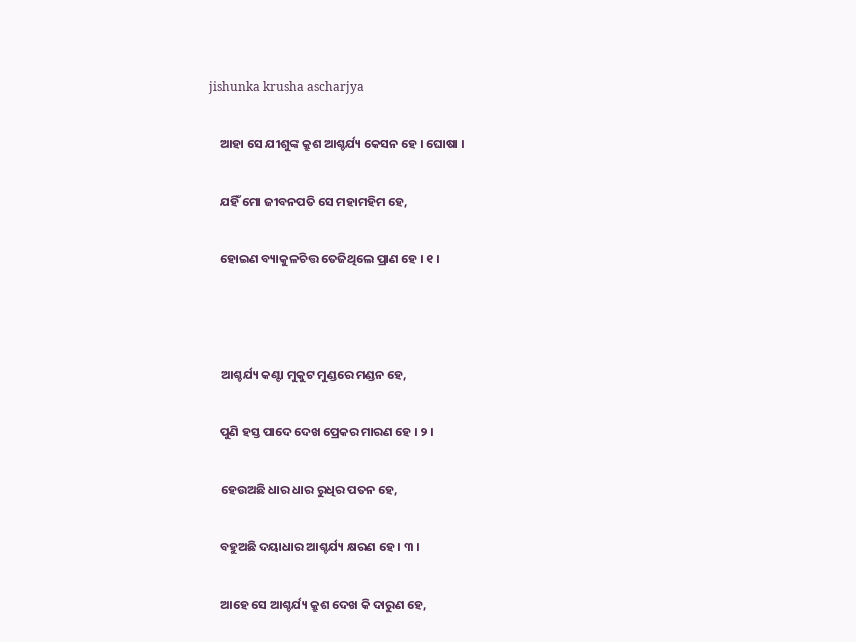jishunka krusha ascharjya

    ଆହା ସେ ଯୀଶୁଙ୍କ କ୍ରୁଶ ଆଶ୍ଚର୍ଯ୍ୟ କେସନ ହେ । ଘୋଷା ।

    ଯହିଁ ମୋ ଜୀବନପତି ସେ ମହାମହିମ ହେ,

    ହୋଇଣ ବ୍ୟାକୁଳଚିତ୍ତ ତେଜିଥିଲେ ପ୍ରାଣ ହେ । ୧ ।



    ଆଶ୍ଚର୍ଯ୍ୟ କଣ୍ଟା ମୁକୁଟ ମୁଣ୍ଡରେ ମଣ୍ଡନ ହେ,

    ପୁଣି ହସ୍ତ ପାଦେ ଦେଖ ପ୍ରେକର ମାରଣ ହେ । ୨ ।

    ହେଉଅଛି ଧାର ଧାର ରୁଧିର ପତନ ହେ,

    ବହୁଅଛି ଦୟାଧାର ଆଶ୍ଚର୍ଯ୍ୟ କ୍ଷରଣ ହେ । ୩ ।

    ଆହେ ସେ ଆଶ୍ଚର୍ଯ୍ୟ କ୍ରୁଶ ଦେଖ କି ଦାରୁଣ ହେ,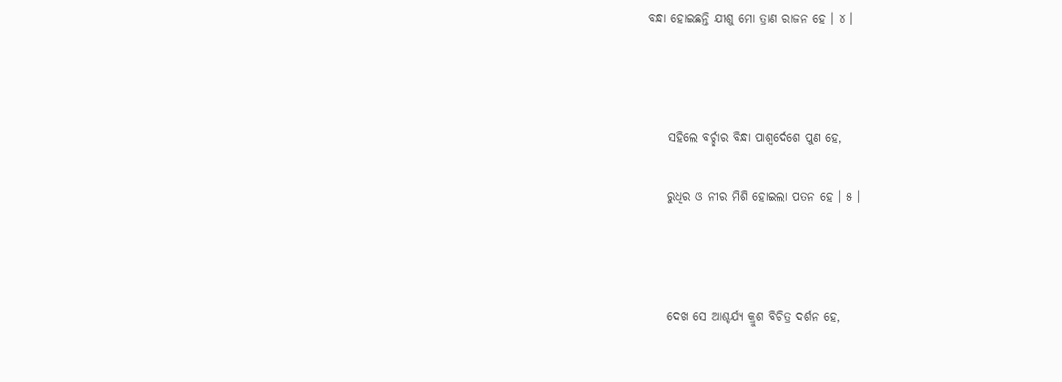ବନ୍ଧା ହୋଇଛନ୍ତି ଯୀଶୁ ମୋ ତ୍ରାଣ ରାଜନ ହେ । ୪ ।



    ସହିଲେ ବର୍ଚ୍ଛାର ବିନ୍ଧା ପାଶ୍ୱର୍ଦେଶେ ପୁଣ ହେ,

    ରୁଧିର ଓ ନୀର ମିଶି ହୋଇଲା ପତନ ହେ । ୫ ।



    ଦେଖ ସେ ଆଶ୍ଚର୍ଯ୍ୟ କ୍ରୁଶ ବିଚିତ୍ର ଦର୍ଶନ ହେ,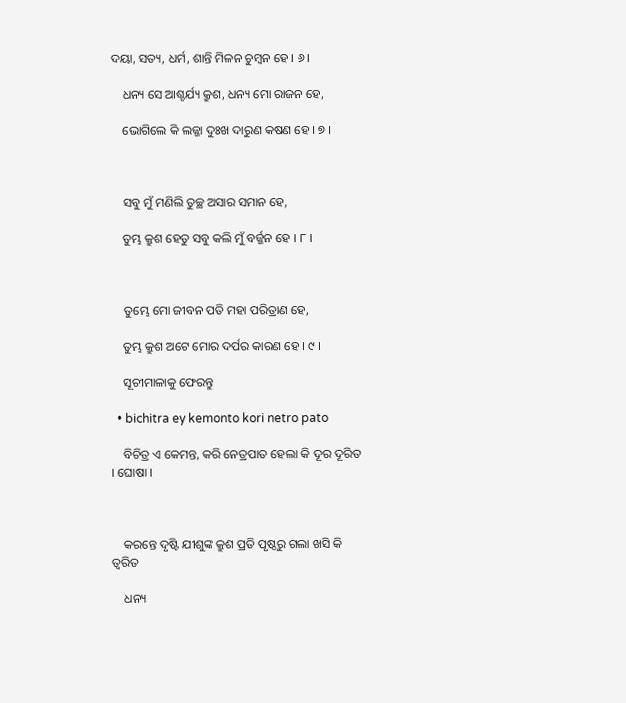ଦୟା, ସତ୍ୟ, ଧର୍ମ, ଶାନ୍ତି ମିଳନ ଚୁମ୍ବନ ହେ । ୬ ।

    ଧନ୍ୟ ସେ ଆଶ୍ଚର୍ଯ୍ୟ କ୍ରୁଶ, ଧନ୍ୟ ମୋ ରାଜନ ହେ,

    ଭୋଗିଲେ କି ଲଜ୍ଜା ଦୁଃଖ ଦାରୁଣ କଷଣ ହେ । ୭ ।



    ସବୁ ମୁଁ ମଣିଲି ତୁଚ୍ଛ ଅସାର ସମାନ ହେ,

    ତୁମ୍ଭ କ୍ରୁଶ ହେତୁ ସବୁ କଲି ମୁଁ ବର୍ଜ୍ଜନ ହେ । ୮ ।



    ତୁମ୍ଭେ ମୋ ଜୀବନ ପତି ମହା ପରିତ୍ରାଣ ହେ,

    ତୁମ୍ଭ କ୍ରୁଶ ଅଟେ ମୋର ଦର୍ପର କାରଣ ହେ । ୯ ।

    ସୂଚୀମାଳାକୁ ଫେରନ୍ତୁ

  • bichitra ey kemonto kori netro pato

    ବିଚିତ୍ର ଏ କେମନ୍ତ, କରି ନେତ୍ରପାତ ହେଲା କି ଦୂର ଦୂରିତ  । ଘୋଷା ।



    କରନ୍ତେ ଦୃଷ୍ଟି ଯୀଶୁଙ୍କ କ୍ରୁଶ ପ୍ରତି ପୃଷ୍ଠରୁ ଗଲା ଖସି କି ତ୍ୱରିତ

    ଧନ୍ୟ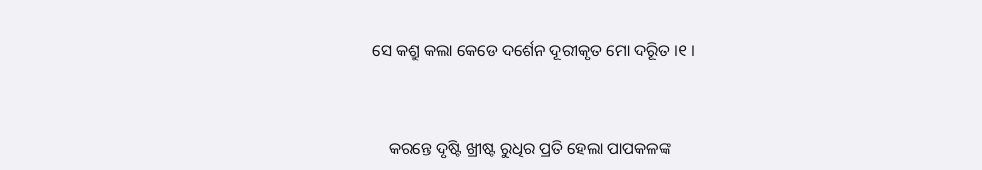ସେ କଶ୍ରୁ କଲା କେଡେ ଦର୍ଶେନ ଦୂରୀକୃତ ମୋ ଦରୂିତ ।୧ ।



    କରନ୍ତେ ଦୃଷ୍ଟି ଖ୍ରୀଷ୍ଟ ରୁଧିର ପ୍ରତି ହେଲା ପାପକଳଙ୍କ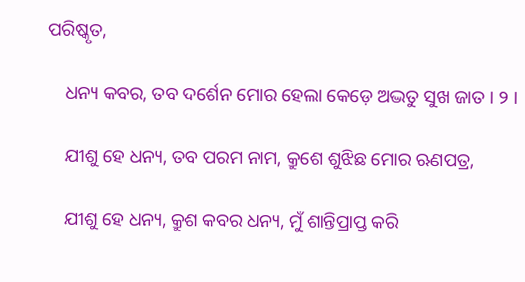ପରିଷ୍କୃତ,

    ଧନ୍ୟ କବର, ତବ ଦର୍ଶେନ ମୋର ହେଲା କେଡ଼େ ଅଦ୍ଭତୁ ସୁଖ ଜାତ । ୨ ।

    ଯୀଶୁ ହେ ଧନ୍ୟ, ତବ ପରମ ନାମ, କ୍ରୁଶେ ଶୁଝିଛ ମୋର ଋଣପତ୍ର,

    ଯୀଶୁ ହେ ଧନ୍ୟ, କ୍ରୁଶ କବର ଧନ୍ୟ, ମୁଁ ଶାନ୍ତିପ୍ରାପ୍ତ କରି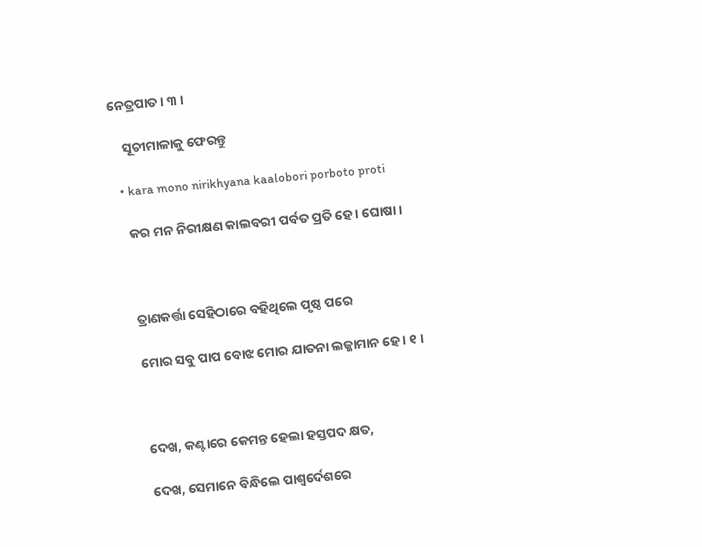ନେତ୍ରପାତ । ୩ ।

    ସୂଚୀମାଳାକୁ ଫେରନ୍ତୁ

  • kara mono nirikhyana kaalobori porboto proti

    କର ମନ ନିରୀକ୍ଷଣ କାଲବରୀ ପର୍ବତ ପ୍ରତି ହେ । ଘୋଷା ।



    ତ୍ରାଣକର୍ତ୍ତା ସେହିଠାରେ ବହିଥିଲେ ପୃଷ୍ଠ ପରେ

    ମୋର ସବୁ ପାପ ବୋଝ ମୋର ଯାତନା ଲଜ୍ଜାମାନ ହେ । ୧ ।



    ଦେଖ, କଣ୍ଟାରେ କେମନ୍ତ ହେଲା ହସ୍ତପଦ କ୍ଷତ,

    ଦେଖ, ସେମାନେ ବିନ୍ଧିଲେ ପାଶ୍ୱର୍ଦେଶରେ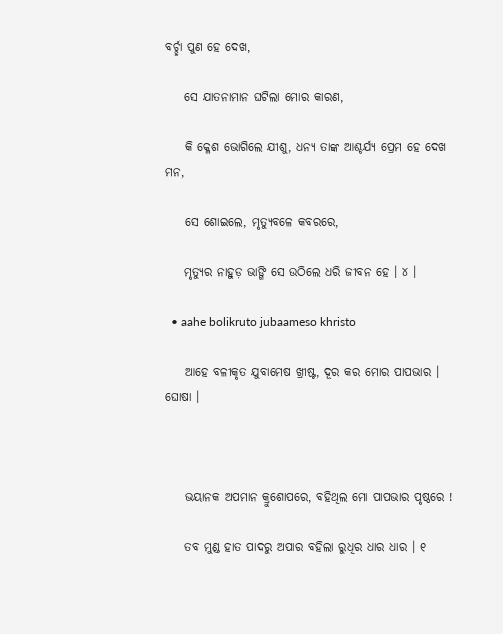ବର୍ଚ୍ଛା ପୁଣ ହେ ଦେଖ,

    ସେ ଯାତନାମାନ ଘଟିଲା ମୋର କାରଣ,

    କି କ୍ଳେଶ ଭୋଗିଲେ ଯୀଶୁ, ଧନ୍ୟ ତାଙ୍କ ଆଶ୍ଚର୍ଯ୍ୟ ପ୍ରେମ ହେ ଦେଖ ମନ,

    ସେ ଶୋଇଲେ, ମୃତ୍ୟୁବଳେ କବରରେ,

    ମୃତ୍ୟୁର ନାହୁଡ଼ ଭାଙ୍ଗି ସେ ଉଠିଲେ ଧରି ଜୀବନ ହେ । ୪ ।

  • aahe bolikruto jubaameso khristo

    ଆହେ ବଳୀକୃତ ଯୁବାମେଷ ଖ୍ରୀଷ୍ଟ, ଦୂର କର ମୋର ପାପଭାର । ଘୋଷା ।



    ଭୟାନକ ଅପମାନ କ୍ରୁଶୋପରେ, ବହିଥିଲ ମୋ ପାପଭାର ପୃଷ୍ଠରେ !

    ତବ ମୁଣ୍ଡ ହାତ ପାଦରୁ ଅପାର ବହିଲା ରୁଧିର ଧାର ଧାର । ୧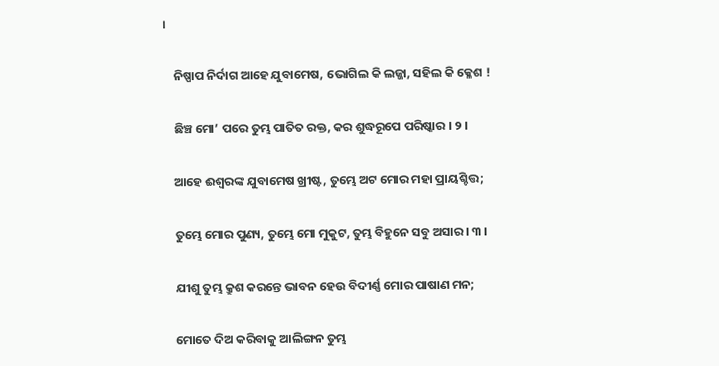।

    ନିଷ୍ପାପ ନିର୍ଦାଗ ଆହେ ଯୁବାମେଷ, ଭୋଗିଲ କି ଲଜ୍ଜା, ସହିଲ କି କ୍ଳେଶ !

    ଛିଞ୍ଚ ମୋ’ ପରେ ତୁମ୍ଭ ପାତିତ ରକ୍ତ, କର ଶୁଦ୍ଧରୂପେ ପରିଷ୍କାର । ୨ ।

    ଆହେ ଈଶ୍ୱରଙ୍କ ଯୁବାମେଷ ଖ୍ରୀଷ୍ଟ, ତୁମ୍ଭେ ଅଟ ମୋର ମହା ପ୍ରାୟଶ୍ଚିତ୍ତ;

    ତୁମ୍ଭେ ମୋର ପୁଣ୍ୟ, ତୁମ୍ଭେ ମୋ ମୁକୁଟ, ତୁମ୍ଭ ବିହୁନେ ସବୁ ଅସାର । ୩ ।

    ଯୀଶୁ ତୁମ୍ଭ କ୍ରୁଶ କରନ୍ତେ ଭାବନ ହେଉ ବିଦୀର୍ଣ୍ଣ ମୋର ପାଷାଣ ମନ;

    ମୋତେ ଦିଅ କରିବାକୁ ଆଲିଙ୍ଗନ ତୁମ୍ଭ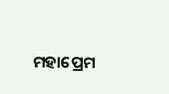ମହାପ୍ରେମ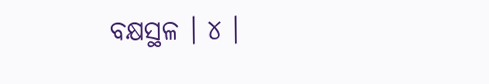ବକ୍ଷସ୍ଥଳ । ୪ ।